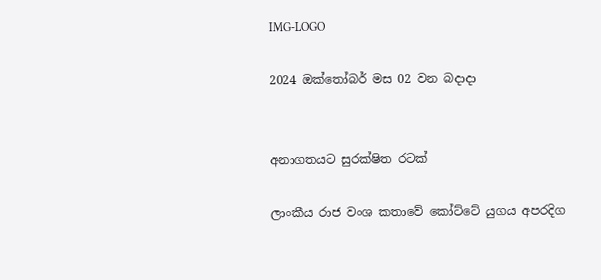IMG-LOGO

2024 ඔක්තෝබර් මස 02 වන බදාදා


අනාගතයට සුරක්ෂිත රටක්

ලාංකීය රාජ වංශ කතාවේ කෝට්ටේ යුගය අපරදිග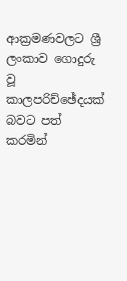ආක්‍රමණවලට ශ්‍රී ලංකාව ගොදුරු වූ කාලපරිච්ඡේදයක් බවට පත් කරමින්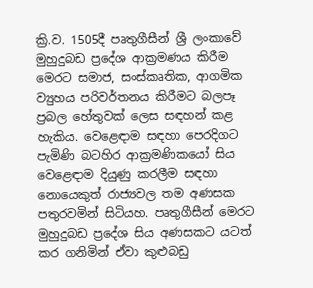ක්‍රි.ව. 1505දී පෘතුගීසීන් ශ්‍රී ලංකාවේ මුහුදුබඩ ප්‍රදේශ ආක්‍රමණය කිරීම මෙරට සමාජ, සංස්කෘතික, ආගමික ව්‍යුහය පරිවර්තනය කිරීමට බලපෑ ප්‍රබල හේතුවක් ලෙස සඳහන් කළ හැකිය. වෙළෙඳාම සඳහා පෙරදිගට පැමිණි බටහිර ආක්‍රමණිකයෝ සිය වෙළෙඳාම දියුණු කරලීම සඳහා නොයෙකුත් රාජ්‍යවල තම අණසක පතුරවමින් සිටියහ. පෘතුගීසීන් මෙරට මුහුදුබඩ ප්‍රදේශ සිය අණසකට යටත් කර ගනිමින් ඒවා කුළුබඩු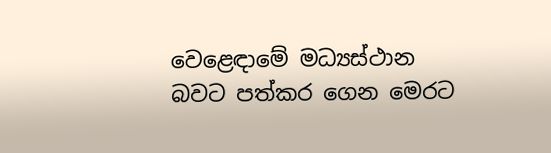වෙළෙඳාමේ මධ්‍යස්ථාන බවට පත්කර ගෙන මෙරට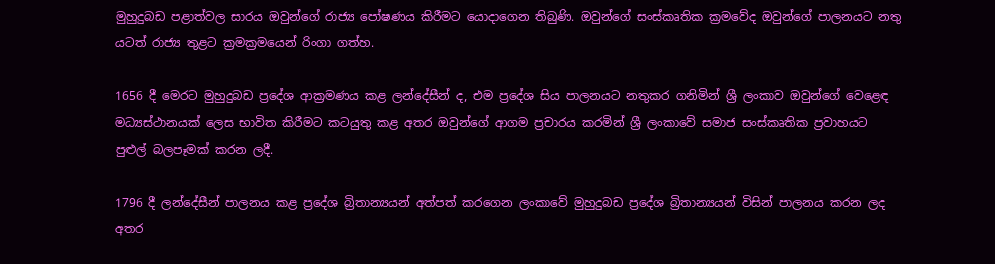මුහුදුබඩ පළාත්වල සාරය ඔවුන්ගේ රාජ්‍ය පෝෂණය කිරීමට යොදාගෙන තිබුණි. ඔවුන්ගේ සංස්කෘතික ක්‍රමවේද ඔවුන්ගේ පාලනයට නතු යටත් රාජ්‍ය තුළට ක්‍රමක්‍රමයෙන් රිංගා ගත්හ.

1656 දී මෙරට මුහුදුබඩ ප්‍රදේශ ආක්‍රමණය කළ ලන්දේසීන් ද, එම ප්‍රදේශ සිය පාලනයට නතුකර ගනිමින් ශ්‍රී ලංකාව ඔවුන්ගේ වෙළෙඳ මධ්‍යස්ථානයක් ලෙස භාවිත කිරීමට කටයුතු කළ අතර ඔවුන්ගේ ආගම ප්‍රචාරය කරමින් ශ්‍රී ලංකාවේ සමාජ සංස්කෘතික ප්‍රවාහයට පුළුල් බලපෑමක් කරන ලදී.

1796 දී ලන්දේසීන් පාලනය කළ ප්‍රදේශ බ්‍රිතාන්‍යයන් අත්පත් කරගෙන ලංකාවේ මුහුදුබඩ ප්‍රදේශ බ්‍රිතාන්‍යයන් විසින් පාලනය කරන ලද අතර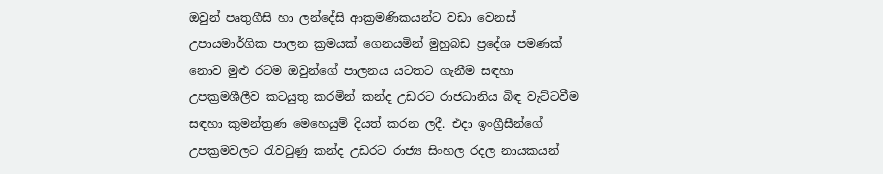ඔවුන් පෘතුගීසි හා ලන්දේසි ආක්‍රමණිකයන්ට වඩා වෙනස් උපායමාර්ගික පාලන ක්‍රමයක් ගෙනයමින් මුහුබඩ ප්‍රදේශ පමණක් නොව මුළු රටම ඔවුන්ගේ පාලනය යටතට ගැනීම සඳහා උපක්‍රමශීලීව කටයුතු කරමින් කන්ද උඩරට රාජධානිය බිඳ වැට්ටවීම සඳහා කුමන්ත්‍රණ මෙහෙයුම් දියත් කරන ලදී. එදා ඉංග්‍රීසීන්ගේ උපක්‍රමවලට රැවටුණු කන්ද උඩරට රාජ්‍ය සිංහල රදල නායකයන්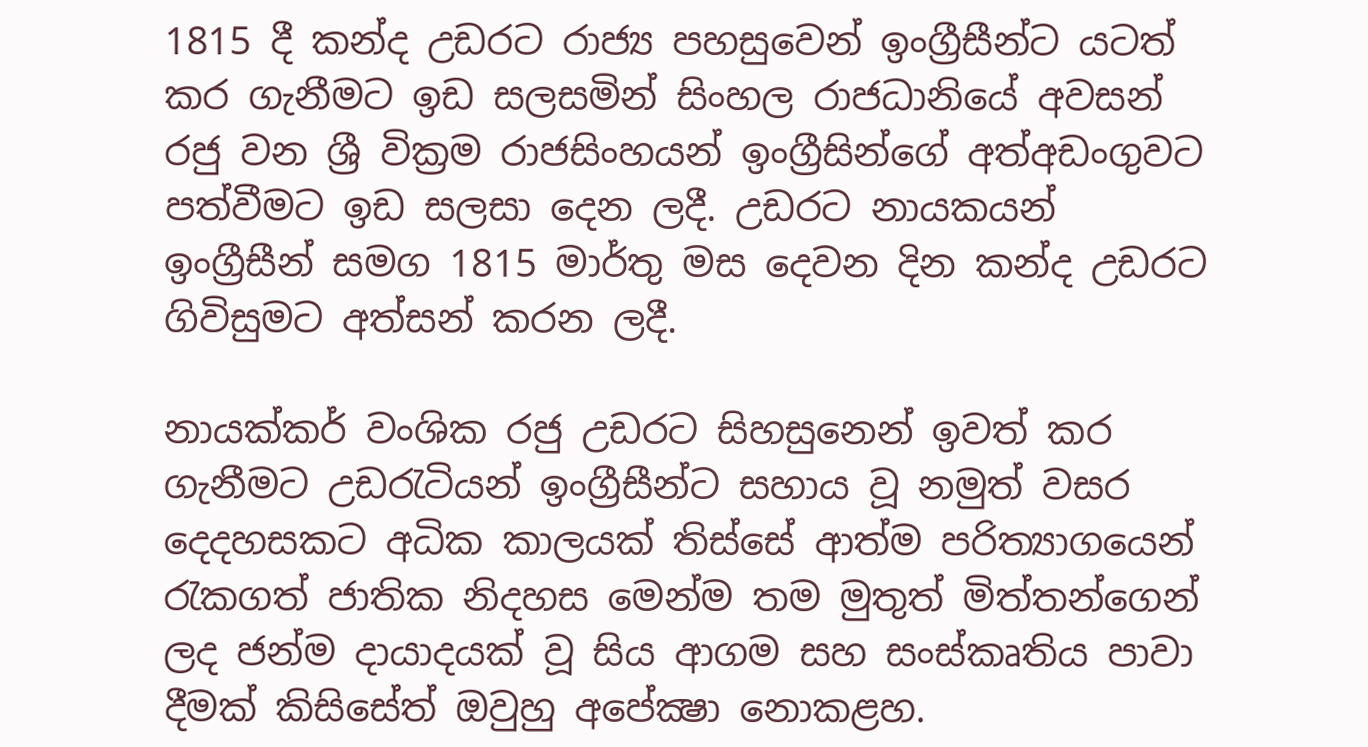1815 දී කන්ද උඩරට රාජ්‍ය පහසුවෙන් ඉංග්‍රීසීන්ට යටත් කර ගැනීමට ඉඩ සලසමින් සිංහල රාජධානියේ අවසන් රජු වන ශ්‍රී වික්‍රම රාජසිංහයන් ඉංග්‍රීසින්ගේ අත්අඩංගුවට පත්වීමට ඉඩ සලසා දෙන ලදී. උඩරට නායකයන් ඉංග්‍රීසීන් සමග 1815 මාර්තු මස දෙවන දින කන්ද උඩරට ගිවිසුමට අත්සන් කරන ලදී.

නායක්කර් වංශික රජු උඩරට සිහසුනෙන් ඉවත් කර ගැනීමට උඩරැටියන් ඉංග්‍රීසීන්ට සහාය වූ නමුත් වසර දෙදහසකට අධික කාලයක් තිස්සේ ආත්ම පරිත්‍යාගයෙන් රැකගත් ජාතික නිදහස මෙන්ම තම මුතුත් මිත්තන්ගෙන් ලද ජන්ම දායාදයක් වූ සිය ආගම සහ සංස්කෘතිය පාවා දීමක් කිසිසේත් ඔවුහු අපේක්‍ෂා නොකළහ.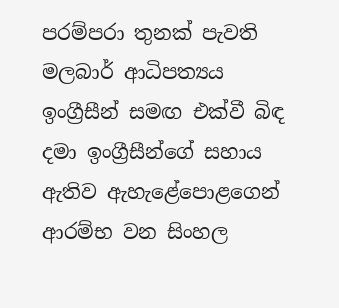පරම්පරා තුනක් පැවති මලබාර් ආධිපත්‍යය ඉංග්‍රීසීන් සමඟ එක්වී බිඳ දමා ඉංග්‍රීසීන්ගේ සහාය ඇතිව ඇහැළේපොළගෙන් ආරම්භ වන සිංහල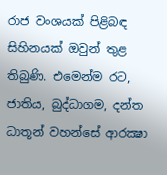රාජ වංශයක් පිළිබඳ සිහිනයක් ඔවුන් තුළ තිබුණි. එමෙන්ම රට, ජාතිය, බුද්ධාගම, දන්ත ධාතූන් වහන්සේ ආරක්‍ෂා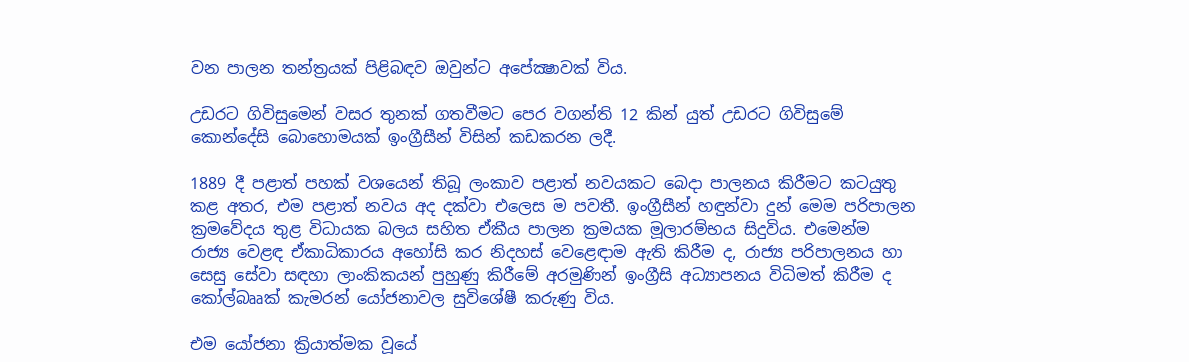වන පාලන තන්ත්‍රයක් පිළිබඳව ඔවුන්ට අපේක්‍ෂාවක් විය.

උඩරට ගිවිසුමෙන් වසර තුනක් ගතවීමට පෙර වගන්ති 12 කින් යුත් උඩරට ගිවිසුමේ කොන්දේසි බොහොමයක් ඉංග්‍රීසීන් විසින් කඩකරන ලදී.

1889 දී පළාත් පහක් වශයෙන් තිබූ ලංකාව පළාත් නවයකට බෙදා පාලනය කිරීමට කටයුතු කළ අතර, එම පළාත් නවය අද දක්වා එලෙස ම පවතී. ඉංග්‍රීසීන් හඳුන්වා දුන් මෙම පරිපාලන ක්‍රමවේදය තුළ විධායක බලය සහිත ඒකීය පාලන ක්‍රමයක මූලාරම්භය සිදුවිය. එමෙන්ම රාජ්‍ය වෙළඳ ඒකාධිකාරය අහෝසි කර නිදහස් වෙළෙඳාම ඇති කිරීම ද, රාජ්‍ය පරිපාලනය හා සෙසු සේවා සඳහා ලාංකිකයන් පුහුණු කිරීමේ අරමුණින් ඉංග්‍රීසි අධ්‍යාපනය විධිමත් කිරීම ද කෝල්බෲක් කැමරන් යෝජනාවල සුවිශේෂී කරුණු විය.

එම යෝජනා ක්‍රියාත්මක වූයේ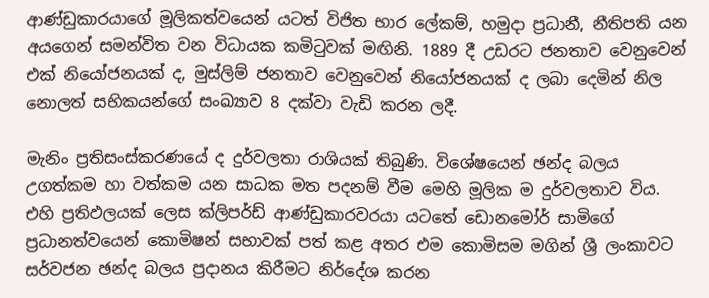ආණ්ඩුකාරයාගේ මූලිකත්වයෙන් යටත් විජිත භාර ලේකම්, හමුදා ප්‍රධානී, නීතිපති යන අයගෙන් සමන්විත වන විධායක කමිටුවක් මඟිනි. 1889 දී උඩරට ජනතාව වෙනුවෙන් එක් නියෝජනයක් ද, මුස්ලිම් ජනතාව වෙනුවෙන් නියෝජනයක් ද ලබා දෙමින් නිල නොලත් සභිකයන්ගේ සංඛ්‍යාව 8 දක්වා වැඩි කරන ලදී.

මැනිං ප්‍රතිසංස්කරණයේ ද දුර්වලතා රාශියක් තිබුණි. විශේෂයෙන් ඡන්ද බලය උගත්කම හා වත්කම යන සාධක මත පදනම් වීම මෙහි මූලික ම දුර්වලතාව විය. එහි ප්‍රතිඵලයක් ලෙස ක්ලිපර්ඩ් ආණ්ඩුකාරවරයා යටතේ ඩොනමෝර් සාමිගේ ප්‍රධානත්වයෙන් කොමිෂන් සභාවක් පත් කළ අතර එම කොමිසම මගින් ශ්‍රී ලංකාවට සර්වජන ඡන්ද බලය ප්‍රදානය කිරීමට නිර්දේශ කරන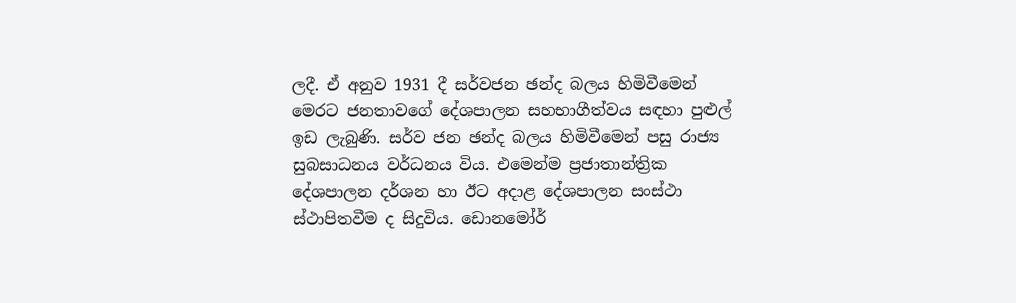ලදී. ඒ අනුව 1931 දී සර්වජන ඡන්ද බලය හිමිවීමෙන් මෙරට ජනතාවගේ දේශපාලන සහභාගීත්වය සඳහා පුළුල් ඉඩ ලැබුණි. සර්ව ජන ඡන්ද බලය හිමිවීමෙන් පසු රාජ්‍ය සුබසාධනය වර්ධනය විය. එමෙන්ම ප්‍රජාතාන්ත්‍රික දේශපාලන දර්ශන හා ඊට අදාළ දේශපාලන සංස්ථා ස්ථාපිතවීම ද සිදුවිය. ඩොනමෝර්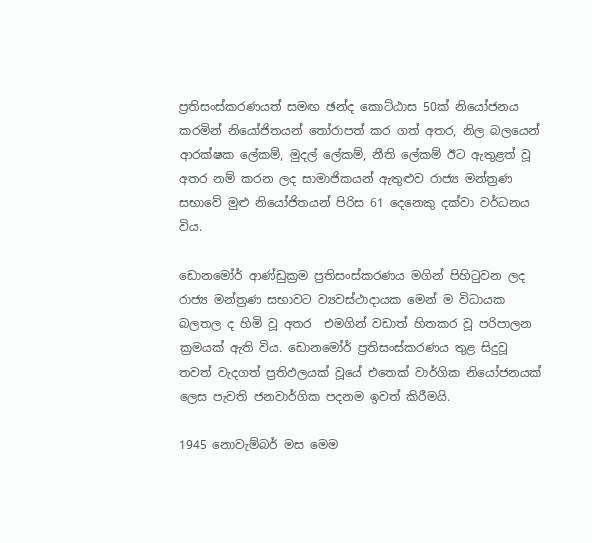ප්‍රතිසංස්කරණයත් සමඟ ඡන්ද කොට්ඨාස 50ක් නියෝජනය කරමින් නියෝජිතයන් තෝරාපත් කර ගත් අතර, නිල බලයෙන් ආරක්ෂක ලේකම්, මුදල් ලේකම්, නීති ලේකම් ඊට ඇතුළත් වූ අතර නම් කරන ලද සාමාජිකයන් ඇතුළුව රාජ්‍ය මන්ත්‍රණ සභාවේ මුළු නියෝජිතයන් පිරිස 61 දෙනෙකු දක්වා වර්ධනය විය.

ඩොනමෝර් ආණ්ඩුක්‍රම ප්‍රතිසංස්කරණය මගින් පිහිටුවන ලද රාජ්‍ය මන්ත්‍රණ සභාවට ව්‍යවස්ථාදායක මෙන් ම විධායක බලතල ද හිමි වූ අතර  එමගින් වඩාත් හිතකර වූ පරිපාලන ක්‍රමයක් ඇති විය. ඩොනමෝර් ප්‍රතිසංස්කරණය තුළ සිදුවූ තවත් වැදගත් ප්‍රතිඵලයක් වූයේ එතෙක් වාර්ගික නියෝජනයක් ලෙස පැවති ජනවාර්ගික පදනම ඉවත් කිරීමයි.

1945 නොවැම්බර් මස මෙම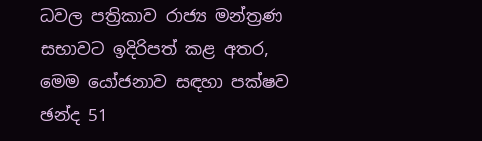ධවල පත්‍රිකාව රාජ්‍ය මන්ත්‍රණ සභාවට ඉදිරිපත් කළ අතර, මෙම යෝජනාව සඳහා පක්ෂව ඡන්ද 51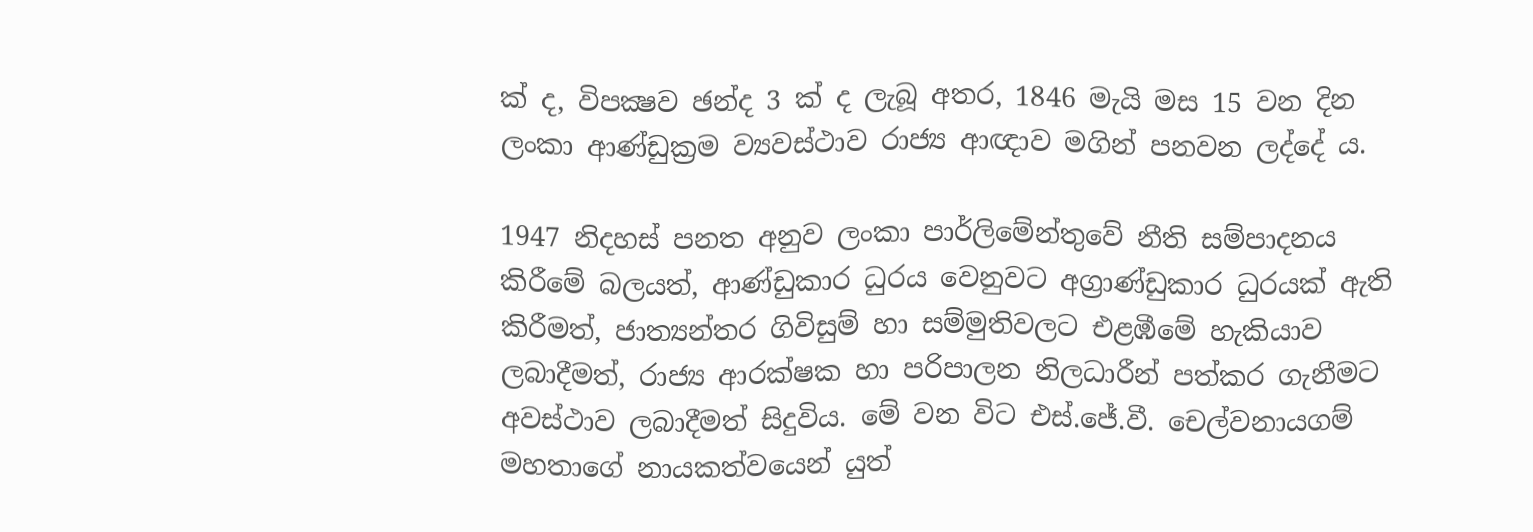ක් ද, විපක්‍ෂව ඡන්ද 3 ක් ද ලැබූ අතර, 1846 මැයි මස 15 වන දින ලංකා ආණ්ඩුක්‍රම ව්‍යවස්ථාව රාජ්‍ය ආඥාව මගින් පනවන ලද්දේ ය.

1947 නිදහස් පනත අනුව ලංකා පාර්ලිමේන්තුවේ නීති සම්පාදනය කිරීමේ බලයත්, ආණ්ඩුකාර ධුරය වෙනුවට අග්‍රාණ්ඩුකාර ධුරයක් ඇති කිරීමත්, ජාත්‍යන්තර ගිවිසුම් හා සම්මුතිවලට එළඹීමේ හැකියාව ලබාදීමත්, රාජ්‍ය ආරක්ෂක හා පරිපාලන නිලධාරීන් පත්කර ගැනීමට අවස්ථාව ලබාදීමත් සිදුවිය. මේ වන විට එස්.ජේ.වී. චෙල්වනායගම් මහතාගේ නායකත්වයෙන් යුත්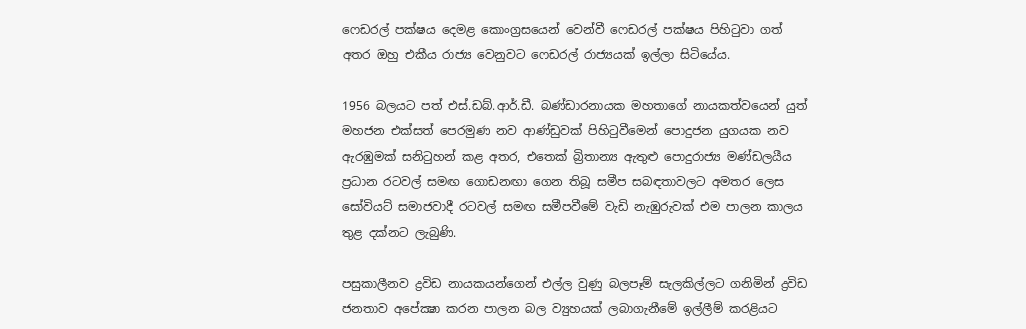ෆෙඩරල් පක්ෂය දෙමළ කොංග්‍රසයෙන් වෙන්වී ෆෙඩරල් පක්ෂය පිහිටුවා ගත් අතර ඔහු එකීය රාජ්‍ය වෙනුවට ෆෙඩරල් රාජ්‍යයක් ඉල්ලා සිටියේය.

1956 බලයට පත් එස්.ඩබ්.ආර්.ඩී. බණ්ඩාරනායක මහතාගේ නායකත්වයෙන් යුත් මහජන එක්සත් පෙරමුණ නව ආණ්ඩුවක් පිහිටුවීමෙන් පොදුජන යුගයක නව ඇරඹුමක් සනිටුහන් කළ අතර, එතෙක් බ්‍රිතාන්‍ය ඇතුළු පොදුරාජ්‍ය මණ්ඩලයීය ප්‍රධාන රටවල් සමඟ ගොඩනඟා ගෙන තිබූ සමීප සබඳතාවලට අමතර ලෙස සෝවියට් සමාජවාදී රටවල් සමඟ සමීපවීමේ වැඩි නැඹුරුවක් එම පාලන කාලය තුළ දක්නට ලැබුණි.

පසුකාලීනව ද්‍රවිඩ නායකයන්ගෙන් එල්ල වුණු බලපෑම් සැලකිල්ලට ගනිමින් ද්‍රවිඩ ජනතාව අපේක්‍ෂා කරන පාලන බල ව්‍යුහයක් ලබාගැනීමේ ඉල්ලීම් කරළියට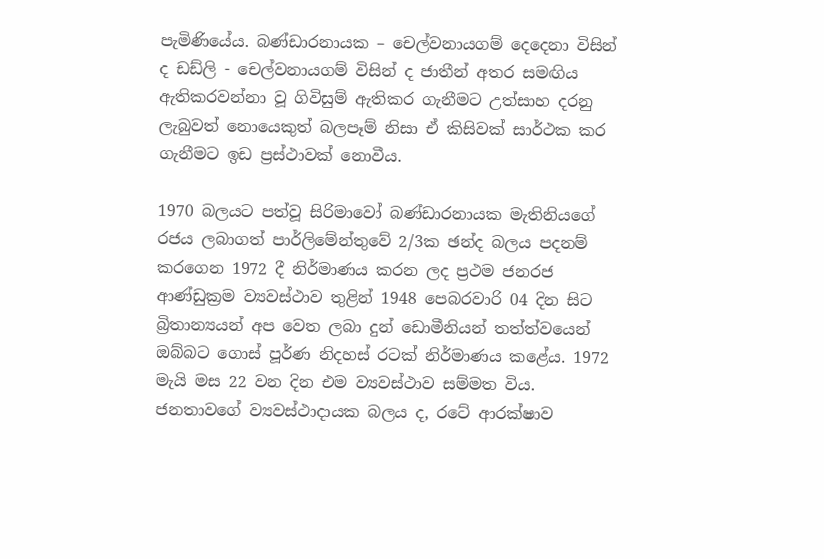පැමිණියේය. බණ්ඩාරනායක – චෙල්වනායගම් දෙදෙනා විසින් ද ඩඩ්ලි - චෙල්වනායගම් විසින් ද ජාතීන් අතර සමඟිය ඇතිකරවන්නා වූ ගිවිසුම් ඇතිකර ගැනීමට උත්සාහ දරනු ලැබුවත් නොයෙකුත් බලපෑම් නිසා ඒ කිසිවක් සාර්ථක කර ගැනීමට ඉඩ ප්‍රස්ථාවක් නොවීය.

1970 බලයට පත්වූ සිරිමාවෝ බණ්ඩාරනායක මැතිනියගේ රජය ලබාගත් පාර්ලිමේන්තුවේ 2/3ක ඡන්ද බලය පදනම් කරගෙන 1972 දී නිර්මාණය කරන ලද ප්‍රථම ජනරජ ආණ්ඩුක්‍රම ව්‍යවස්ථාව තුළින් 1948 පෙබරවාරි 04 දින සිට බ්‍රිතාන්‍යයන් අප වෙත ලබා දුන් ඩොමීනියන් තත්ත්වයෙන් ඔබ්බට ගොස් පූර්ණ නිදහස් රටක් නිර්මාණය කළේය. 1972 මැයි මස 22 වන දින එම ව්‍යවස්ථාව සම්මත විය. ජනතාවගේ ව්‍යවස්ථාදායක බලය ද, රටේ ආරක්ෂාව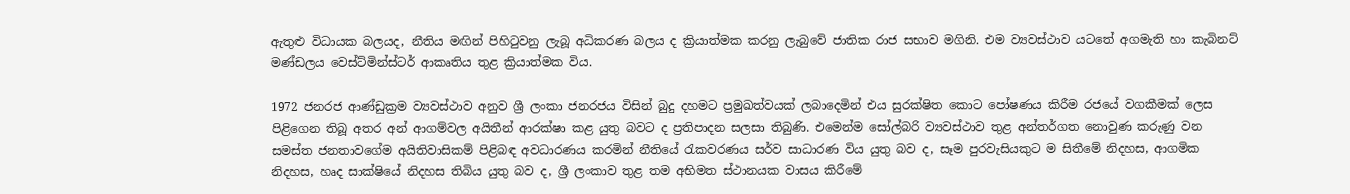ඇතුළු විධායක බලයද, නීතිය මඟින් පිහිටුවනු ලැබූ අධිකරණ බලය ද ක්‍රියාත්මක කරනු ලැබුවේ ජාතික රාජ සභාව මගිනි. එම ව්‍යවස්ථාව යටතේ අගමැති හා කැබිනට් මණ්ඩලය වෙස්ට්මින්ස්ටර් ආකෘතිය තුළ ක්‍රියාත්මක විය.

1972 ජනරජ ආණ්ඩුක්‍රම ව්‍යවස්ථාව අනුව ශ්‍රී ලංකා ජනරජය විසින් බුදු දහමට ප්‍රමුඛත්වයක් ලබාදෙමින් එය සුරක්ෂිත කොට පෝෂණය කිරීම රජයේ වගකීමක් ලෙස පිළිගෙන තිබූ අතර අන් ආගම්වල අයිතීන් ආරක්ෂා කළ යුතු බවට ද ප්‍රතිපාදන සලසා තිබුණි. එමෙන්ම සෝල්බරි ව්‍යවස්ථාව තුළ අන්තර්ගත නොවුණ කරුණු වන සමස්ත ජනතාවගේම අයිතිවාසිකම් පිළිබඳ අවධාරණය කරමින් නීතියේ රැකවරණය සර්ව සාධාරණ විය යුතු බව ද, සෑම පුරවැසියකුට ම සිතීමේ නිදහස, ආගමික නිදහස, හෘද සාක්ෂියේ නිදහස තිබිය යුතු බව ද, ශ්‍රී ලංකාව තුළ තම අභිමත ස්ථානයක වාසය කිරීමේ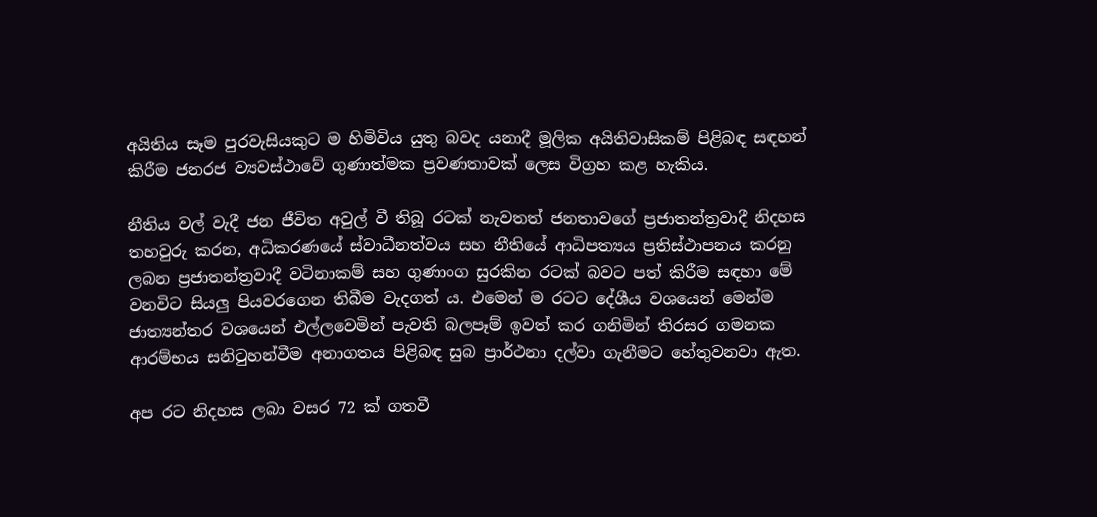අයිතිය සෑම පුරවැසියකුට ම හිමිවිය යුතු බවද යනාදී මූලික අයිතිවාසිකම් පිළිබඳ සඳහන් කිරීම ජනරජ ව්‍යවස්ථාවේ ගුණාත්මක ප්‍රවණතාවක් ලෙස විග්‍රහ කළ හැකිය.

නීතිය වල් වැදී ජන ජීවිත අවුල් වී තිබූ රටක් නැවතත් ජනතාවගේ ප්‍රජාතන්ත්‍රවාදී නිදහස තහවුරු කරන, අධිකරණයේ ස්වාධීනත්වය සහ නීතියේ ආධිපත්‍යය ප්‍රතිස්ථාපනය කරනු ලබන ප්‍රජාතන්ත්‍රවාදී වටිනාකම් සහ ගුණාංග සුරකින රටක් බවට පත් කිරීම සඳහා මේ වනවිට සියලු පියවරගෙන තිබීම වැදගත් ය. එමෙන් ම රටට දේශීය වශයෙන් මෙන්ම ජාත්‍යන්තර වශයෙන් එල්ලවෙමින් පැවති බලපෑම් ඉවත් කර ගනිමින් තිරසර ගමනක ආරම්භය සනිටුහන්වීම අනාගතය පිළිබඳ සුබ ප්‍රාර්ථනා දල්වා ගැනීමට හේතුවනවා ඇත.

අප රට නිදහස ලබා වසර 72 ක් ගතවී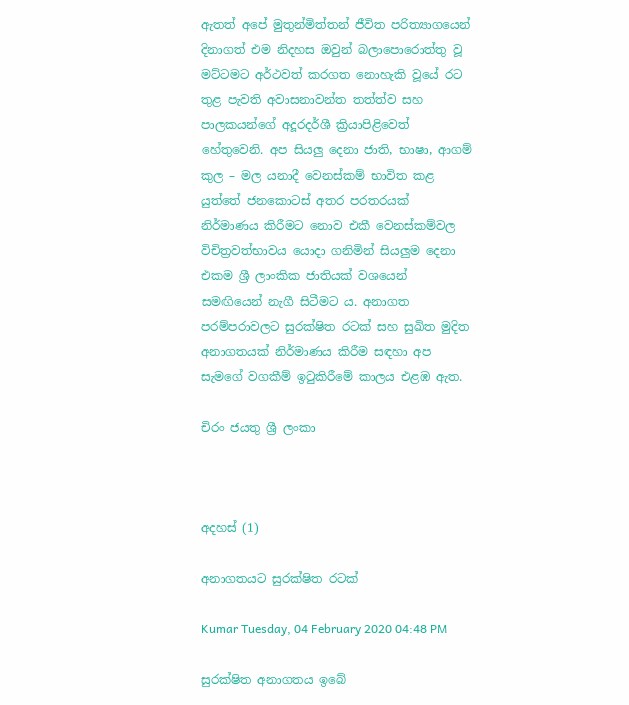ඇතත් අපේ මුතුන්මිත්තන් ජීවිත පරිත්‍යාගයෙන් දිනාගත් එම නිදහස ඔවුන් බලාපොරොත්තු වූ මට්ටමට අර්ථවත් කරගත නොහැකි වූයේ රට තුළ පැවති අවාසනාවන්ත තත්ත්ව සහ පාලකයන්ගේ අදූරදර්ශී ක්‍රියාපිළිවෙත් හේතුවෙනි. අප සියලු දෙනා ජාති, භාෂා, ආගම් කුල – මල යනාදී වෙනස්කම් භාවිත කළ යුත්තේ ජනකොටස් අතර පරතරයක් නිර්මාණය කිරීමට නොව එකී වෙනස්කම්වල විචිත්‍රවත්භාවය යොදා ගනිමින් සියලුම දෙනා එකම ශ්‍රී ලාංකික ජාතියක් වශයෙන් සමඟියෙන් නැගී සිටීමට ය. අනාගත පරම්පරාවලට සුරක්ෂිත රටක් සහ සුඛිත මුදිත අනාගතයක් නිර්මාණය කිරීම සඳහා අප සැමගේ වගකීම් ඉටුකිරීමේ කාලය එළඹ ඇත.

චිරං ජයතු ශ්‍රී ලංකා



අදහස් (1)

අනාගතයට සුරක්ෂිත රටක්

Kumar Tuesday, 04 February 2020 04:48 PM

සුරක්ෂිත අනාගතය ඉබේ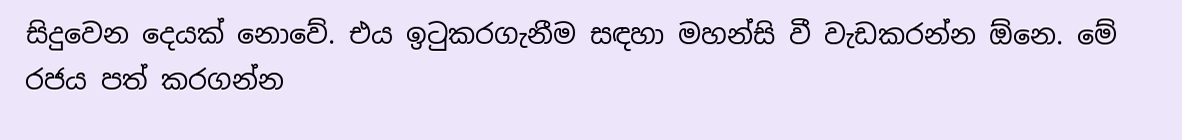සිදුවෙන දෙයක් නොවේ. එය ඉටුකරගැනීම සඳහා මහන්සි වී වැඩකරන්න ඕනෙ. මේ රජය පත් කරගන්න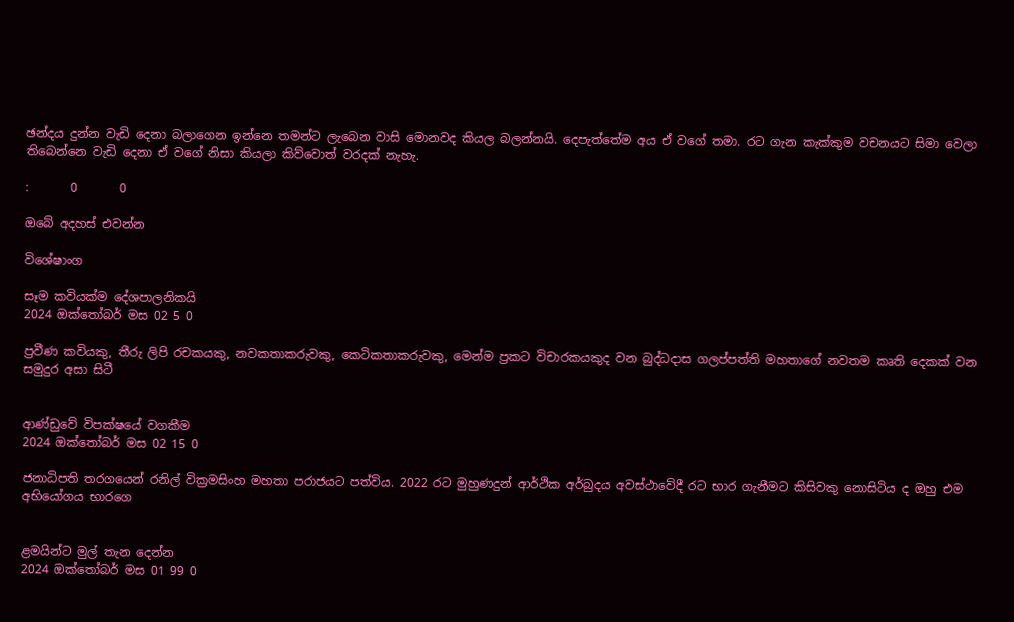ඡන්දය දුන්න වැඩි දෙනා බලාගෙන ඉන්නෙ තමන්ට ලැබෙන වාසි මොනවද කියල බලන්නයි. දෙපැත්තේම අය ඒ වගේ තමා. රට ගැන කැක්කුම වචනයට සිමා වෙලා තිබෙන්නෙ වැඩි දෙනා ඒ වගේ නිසා කියලා කිව්වොත් වරදක් නැහැ.

:       0       0

ඔබේ අදහස් එවන්න

විශේෂාංග

සෑම කවියක්ම දේශපාලනිකයි
2024 ඔක්තෝබර් මස 02 5 0

ප්‍රවීණ කවියකු, තීරු ලිපි රචකයකු, නවකතාකරුවකු, කෙටිකතාකරුවකු, මෙන්ම ප්‍රකට විචාරකයකුද වන බුද්ධදාස ගලප්පත්ති මහතාගේ නවතම කෘති දෙකක් වන සමුදුර අසා සිටී


ආණ්ඩුවේ විපක්ෂයේ වගකීම
2024 ඔක්තෝබර් මස 02 15 0

ජනාධිපති තරගයෙන් රනිල් වික්‍රමසිංහ මහතා පරාජයට පත්විය. 2022 රට මුහුණදුන් ආර්ථික අර්බුදය අවස්ථාවේදී රට භාර ගැනීමට කිසිවකු නොසිටිය ද ඔහු එම අභියෝගය භාරගෙ


ළමයින්ට මුල් තැන දෙන්න
2024 ඔක්තෝබර් මස 01 99 0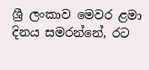ශ්‍රී ලංකාව මෙවර ළමා දිනය සමරන්නේ, රට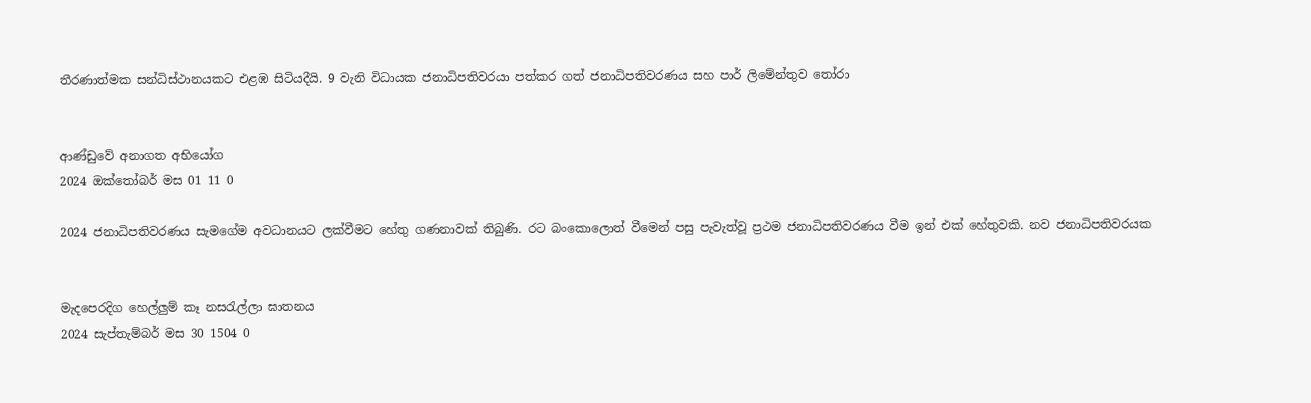තීරණාත්මක සන්ධිස්ථානයකට එළඹ සිටියදීයි. 9 වැනි විධායක ජනාධිපතිවරයා පත්කර ගත් ජනාධිපතිවරණය සහ පාර් ලිමේන්තුව තෝරා


ආණ්ඩුවේ අනාගත අභියෝග
2024 ඔක්තෝබර් මස 01 11 0

2024 ජනාධිපතිවරණය සැමගේම අවධානයට ලක්වීමට හේතු ගණනාවක් තිබුණි. රට බංකොලොත් වීමෙන් පසු පැවැත්වූ ප්‍රථම ජනාධිපතිවරණය වීම ඉන් එක් හේතුවකි. නව ජනාධිපතිවරයක


මැදපෙරදිග හෙල්ලුම් කෑ නසරැල්ලා ඝාතනය
2024 සැප්තැම්බර් මස 30 1504 0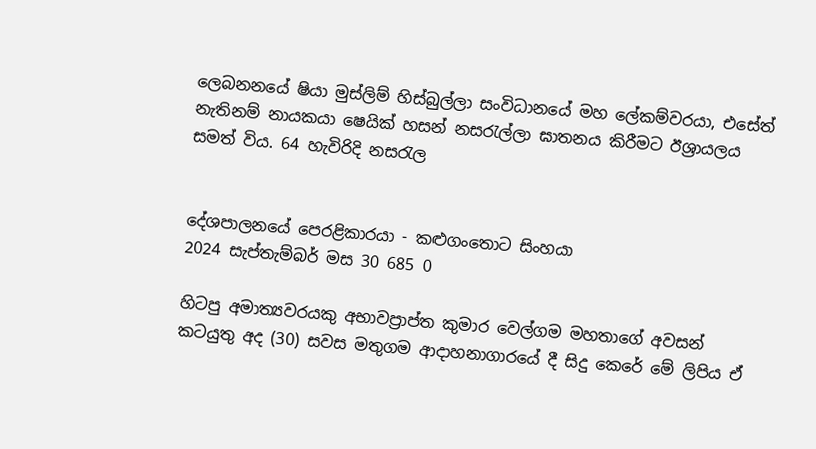ලෙබනනයේ ෂියා මුස්ලිම් හිස්බුල්ලා සංවිධානයේ මහ ලේකම්වරයා, එසේත් නැතිනම් නායකයා ෂෙයික් හසන් නසරැල්ලා ඝාතනය කිරීමට ඊශ්‍රායලය සමත් විය. 64 හැවිරිදි නසරැල


දේශපාලනයේ පෙරළිකාරයා - කළුගංතොට සිංහයා
2024 සැප්තැම්බර් මස 30 685 0

හිටපු අමාත්‍යවරයකු අභාවප්‍රාප්ත කුමාර වෙල්ගම මහතාගේ අවසන් කටයුතු අද (30) සවස මතුගම ආදාහනාගාරයේ දී සිදු කෙරේ මේ ලිපිය ඒ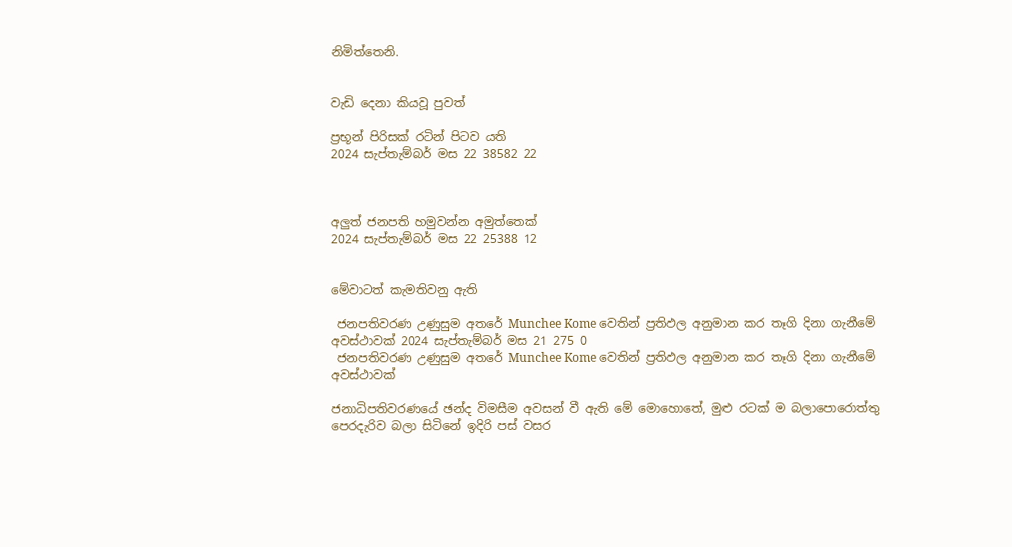නිමිත්තෙනි.


වැඩි දෙනා කියවූ පුවත්

ප්‍රභූන් පිරිසක් රටින් පිටව යති
2024 සැප්තැම්බර් මස 22 38582 22



අලුත් ජනපති හමුවන්න අමුත්තෙක්
2024 සැප්තැම්බර් මස 22 25388 12


මේවාටත් කැමතිවනු ඇති

 ජනපතිවරණ උණුසුම අතරේ Munchee Kome වෙතින් ප්‍රතිඵල අනුමාන කර තෑගි දිනා ගැනීමේ අවස්ථාවක් 2024 සැප්තැම්බර් මස 21 275 0
 ජනපතිවරණ උණුසුම අතරේ Munchee Kome වෙතින් ප්‍රතිඵල අනුමාන කර තෑගි දිනා ගැනීමේ අවස්ථාවක්

ජනාධිපතිවරණයේ ඡන්ද විමසීම අවසන් වී ඇති මේ මොහොතේ, මුළු රටක් ම බලාපොරොත්තු පෙරදැරිව බලා සිටිනේ ඉදිරි පස් වසර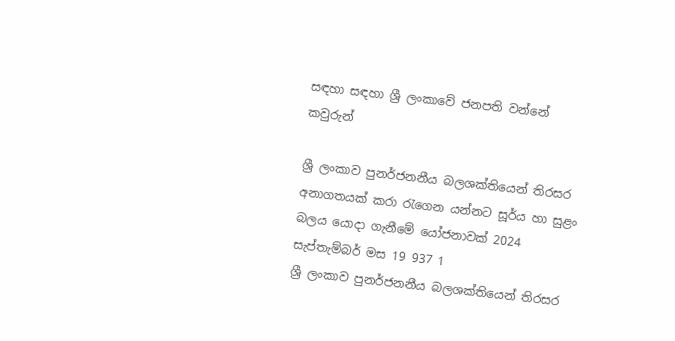සඳහා සඳහා ශ්‍රී ලංකාවේ ජනපති වන්නේ කවුරුන්

ශ්‍රී ලංකාව පුනර්ජනනීය බලශක්තියෙන් තිරසර අනාගතයක් කරා රැගෙන යන්නට සූර්ය හා සුළං බලය යොදා ගැනීමේ යෝජනාවක් 2024 සැප්තැම්බර් මස 19 937 1
ශ්‍රී ලංකාව පුනර්ජනනීය බලශක්තියෙන් තිරසර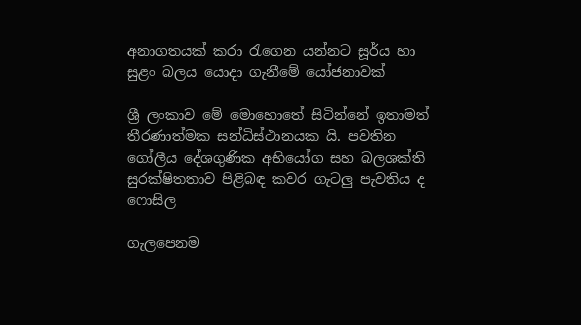අනාගතයක් කරා රැගෙන යන්නට සූර්ය හා සුළං බලය යොදා ගැනීමේ යෝජනාවක්

ශ්‍රී ලංකාව මේ මොහොතේ සිටින්නේ ඉතාමත් තීරණාත්මක සන්ධිස්ථානයක යි. පවතින ගෝලීය දේශගුණික අභියෝග සහ බලශක්ති සුරක්ෂිතතාව පිළිබඳ කවර ගැටලු පැවතිය ද ෆොසිල

ගැලපෙනම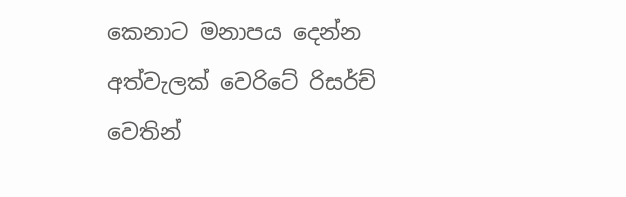කෙනාට මනාපය දෙන්න අත්වැලක් වෙරිටේ රිසර්ච් වෙතින්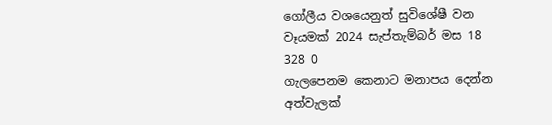ගෝලීය වශයෙනුත් සුවිශේෂී වන වෑයමක් 2024 සැප්තැම්බර් මස 18 328 0
ගැලපෙනම කෙනාට මනාපය දෙන්න අත්වැලක්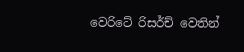වෙරිටේ රිසර්ච් වෙතින්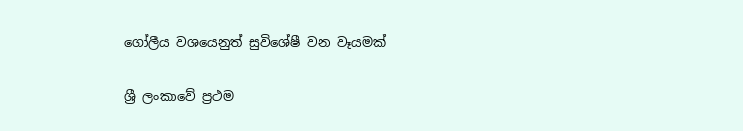ගෝලීය වශයෙනුත් සුවිශේෂී වන වෑයමක්

ශ්‍රී ලංකාවේ ප්‍රථම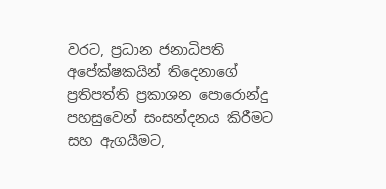වරට, ප්‍රධාන ජනාධිපති අපේක්ෂකයින් තිදෙනාගේ ප්‍රතිපත්ති ප්‍රකාශන පොරොන්දු පහසුවෙන් සංසන්දනය කිරීමට සහ ඇගයීමට,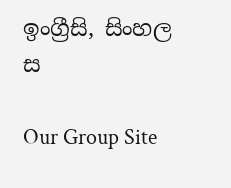ඉංග්‍රීසි, සිංහල ස

Our Group Site